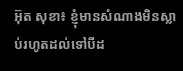អ៊ុត សុខា៖ ខ្ញុំមានសំណាងមិនស្លាប់រហូតដល់ទៅបីដ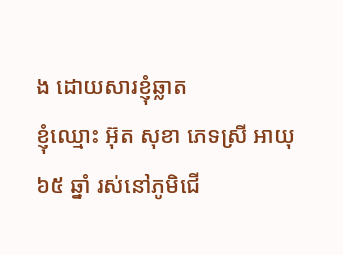ង ដោយសារខ្ញុំឆ្លាត
ខ្ញុំឈ្មោះ អ៊ុត សុខា ភេទស្រី អាយុ៦៥ ឆ្នាំ រស់នៅភូមិជើ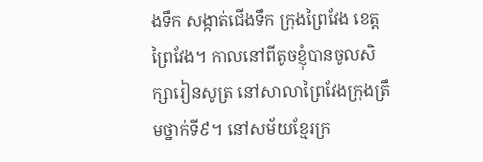ងទឹក សង្កាត់ជើងទឹក ក្រុងព្រៃវែង ខេត្តព្រៃវែង។ កាលនៅពីតូចខ្ញុំបានចូលសិក្សារៀនសូត្រ នៅសាលាព្រៃវែងក្រុងត្រឹមថ្នាក់ទី៩។ នៅសម័យខ្មែរក្រ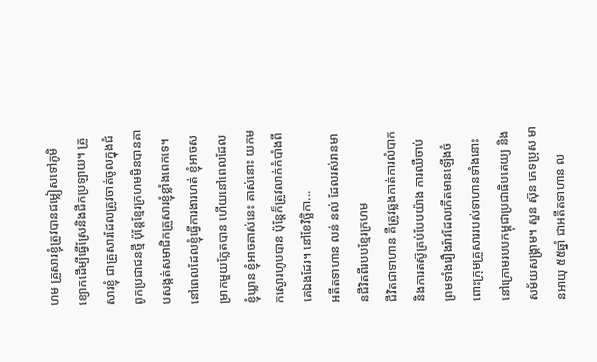ហម គ្រួសារខ្ញុំត្រូវបានជម្លៀសទៅភូមិខ្យោកដើម្បីធ្វើស្រែនិងជីកប្រឡាយ។ គ្រួសារខ្ញុំ ជាគ្រួសារដែលត្រូវចាត់ចូលក្នុងជំពូកប្រជាជនថ្មី ប៉ុន្តែខ្មែរក្រហមមិនបានគាបសង្កត់សមាជិកគ្រួសារខ្ញុំខ្លាំងពេកទេ។ នៅពេលដែលខ្ញុំធ្វើការងារហត់ ខ្ញុំអាចសម្រាកមួយភ្លែតបាន ហើយនៅពេលដែលខ្ញុំឃ្លាន ខ្ញុំអាចគាស់នេះ គាស់នោះ យកមកស្ងោរហូបបាន ប៉ុន្តែក៏ត្រូវលាក់កំបាំងពីគេឯងដែរ។ នៅខែវិច្ឆិកា...
អតីតទាហាន លន់ នល់ ដែលរស់រានមានជីវិតពីរបបខ្មែរក្រហម
ជីវិតជាទាហាន គឺត្រូវឆ្លងកាត់ការលំបាកនិងការតស៊ូគ្រប់បែបយ៉ាង ការឈឺចាប់ ព្រមទាំងរឿងរ៉ាវដែលកើតមានឡើងចំពោះក្រុមគ្រួសាររបស់ទាហានទាំងនោះនៅក្រោមរបបកម្ពុជាប្រជាធិបតេយ្យ និងសម័យសង្គ្រាម។ សួន ស៊ុន ភេទប្រុស មានអាយុ ៥៥ឆ្នាំ ជាអតីតទាហាន ល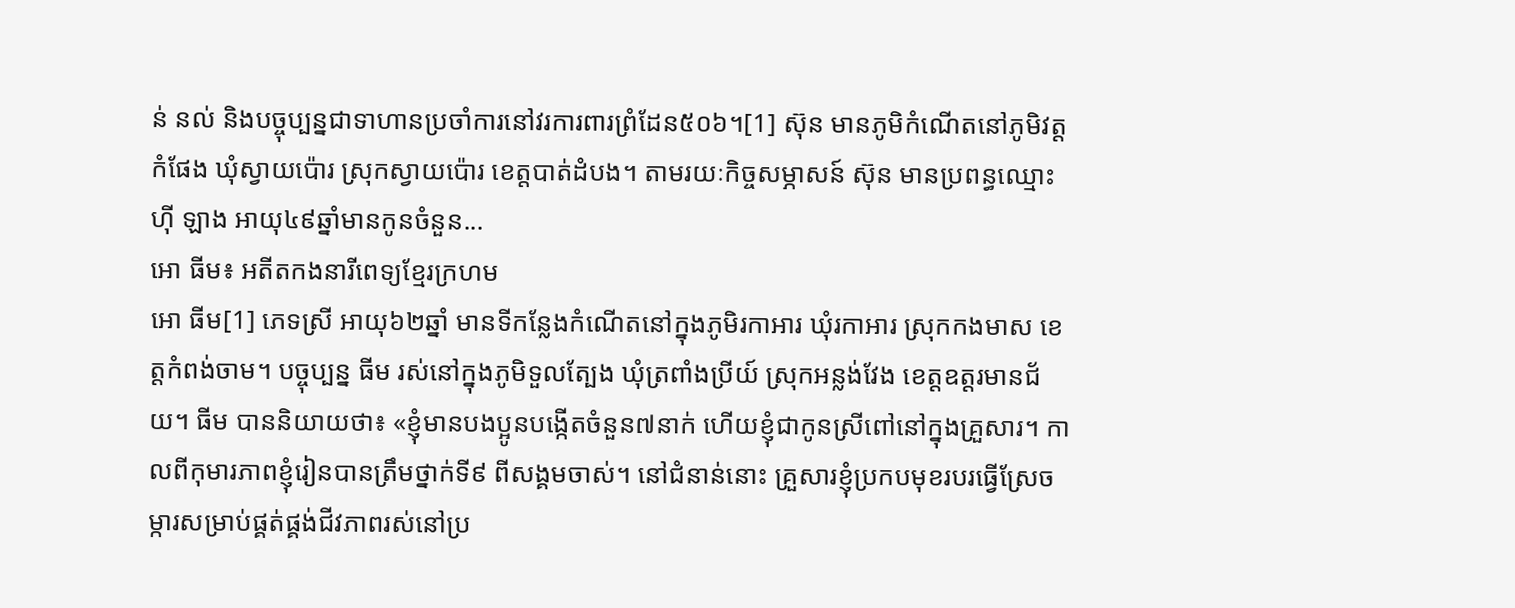ន់ នល់ និងបច្ចុប្បន្នជាទាហានប្រចាំការនៅវរការពារព្រំដែន៥០៦។[1] ស៊ុន មានភូមិកំណើតនៅភូមិវត្តកំផែង ឃុំស្វាយប៉ោរ ស្រុកស្វាយប៉ោរ ខេត្តបាត់ដំបង។ តាមរយៈកិច្ចសម្ភាសន៍ ស៊ុន មានប្រពន្ធឈ្មោះ ហ៊ី ឡាង អាយុ៤៩ឆ្នាំមានកូនចំនួន...
អោ ធីម៖ អតីតកងនារីពេទ្យខ្មែរក្រហម
អោ ធីម[1] ភេទស្រី អាយុ៦២ឆ្នាំ មានទីកន្លែងកំណើតនៅក្នុងភូមិរកាអារ ឃុំរកាអារ ស្រុកកងមាស ខេត្តកំពង់ចាម។ បច្ចុប្បន្ន ធីម រស់នៅក្នុងភូមិទួលត្បែង ឃុំត្រពាំងប្រីយ៍ ស្រុកអន្លង់វែង ខេត្តឧត្តរមានជ័យ។ ធីម បាននិយាយថា៖ «ខ្ញុំមានបងប្អូនបង្កើតចំនួន៧នាក់ ហើយខ្ញុំជាកូនស្រីពៅនៅក្នុងគ្រួសារ។ កាលពីកុមារភាពខ្ញុំរៀនបានត្រឹមថ្នាក់ទី៩ ពីសង្គមចាស់។ នៅជំនាន់នោះ គ្រួសារខ្ញុំប្រកបមុខរបរធ្វើស្រែចម្ការសម្រាប់ផ្គត់ផ្គង់ជីវភាពរស់នៅប្រ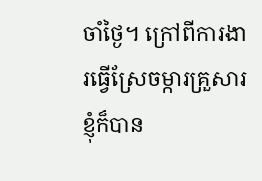ចាំថ្ងៃ។ ក្រៅពីការងារធ្វើស្រែចម្ការគ្រួសារខ្ញុំក៏បាន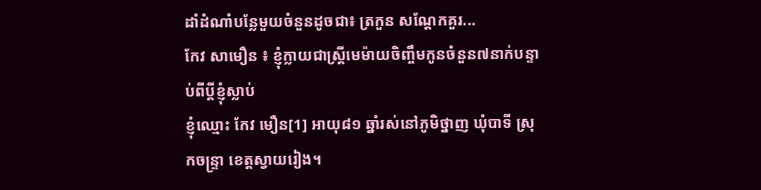ដាំដំណាំបន្លែមួយចំនួនដូចជា៖ ត្រកួន សណ្ដែកគួរ...
កែវ សាមឿន ៖ ខ្ញុំក្លាយជាស្រ្តីមេម៉ាយចិញ្ចឹមកូនចំនួន៧នាក់បន្ទាប់ពីប្តីខ្ញុំស្លាប់
ខ្ញុំឈ្មោះ កែវ មឿន[1] អាយុ៨១ ឆ្នាំរស់នៅភូមិថ្នាញ ឃុំបាទី ស្រុកចន្រ្ទា ខេត្តស្វាយរៀង។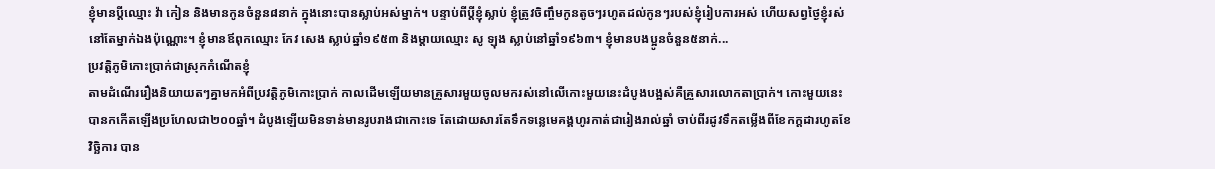ខ្ញុំមានប្តីឈ្មោះ វ៉ា កៀន និងមានកូនចំនួន៨នាក់ ក្នុងនោះបានស្លាប់អស់ម្នាក់។ បន្ទាប់ពីប្តីខ្ញុំស្លាប់ ខ្ញុំត្រូវចិញ្ចឹមកូនតូចៗរហូតដល់កូនៗរបស់ខ្ញុំរៀបការអស់ ហើយសព្វថ្ងៃខ្ញុំរស់នៅតែម្នាក់ឯងប៉ុណ្ណោះ។ ខ្ញុំមានឪពុកឈ្មោះ កែវ សេង ស្លាប់ឆ្នាំ១៩៥៣ និងម្តាយឈ្មោះ សូ ឡុង ស្លាប់នៅឆ្នាំ១៩៦៣។ ខ្ញុំមានបងប្អូនចំនួន៥នាក់...
ប្រវត្តិភូមិកោះប្រាក់ជាស្រុកកំណើតខ្ញុំ
តាមដំណើររឿងនិយាយតៗគ្នាមកអំពីប្រវតិ្តភូមិកោះប្រាក់ កាលដើមឡើយមានគ្រួសារមួយចូលមករស់នៅលើកោះមួយនេះដំបូងបង្អស់គឺគ្រួសារលោកតាប្រាក់។ កោះមួយនេះបានកកើតឡើងប្រហែលជា២០០ឆ្នាំ។ ដំបូងឡើយមិនទាន់មានរូបរាងជាកោះទេ តែដោយសារតែទឹកទន្លេមេគង្គហូរកាត់ជារៀងរាល់ឆ្នាំ ចាប់ពីរដូវទឹកតម្លើងពីខែកក្តដារហូតខែវិច្ឆិការ បាន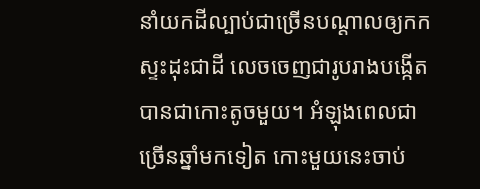នាំយកដីល្បាប់ជាច្រើនបណ្តាលឲ្យកកស្ទះដុះជាដី លេចចេញជារូបរាងបង្កើតបានជាកោះតូចមួយ។ អំឡុងពេលជាច្រើនឆ្នាំមកទៀត កោះមួយនេះចាប់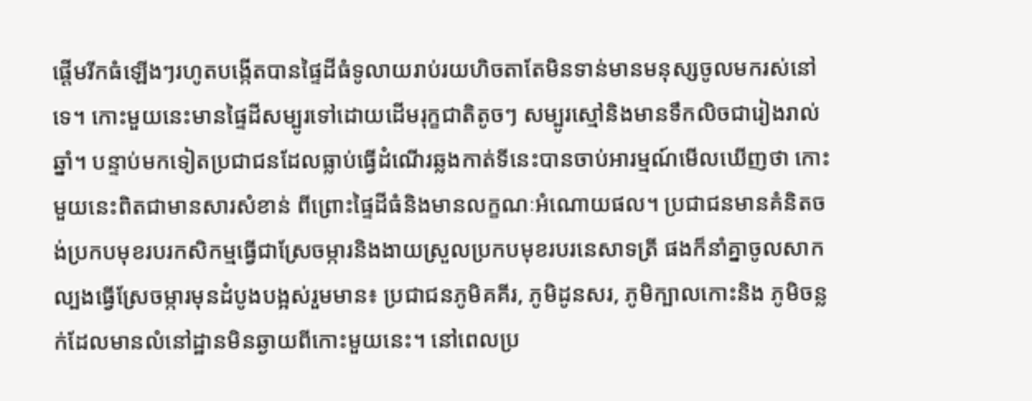ផ្តើមរីកធំឡើងៗរហូតបង្កើតបានផ្ទៃដីធំទូលាយរាប់រយហិចតាតែមិនទាន់មានមនុស្សចូលមករស់នៅទេ។ កោះមួយនេះមានផ្ទៃដីសម្បូរទៅដោយដើមរុក្ខជាតិតូចៗ សម្បូរស្មៅនិងមានទឹកលិចជារៀងរាល់ឆ្នាំ។ បន្ទាប់មកទៀតប្រជាជនដែលធ្លាប់ធ្វើដំណើរឆ្លងកាត់ទីនេះបានចាប់អារម្មណ៍មើលឃើញថា កោះមួយនេះពិតជាមានសារសំខាន់ ពីព្រោះផ្ទៃដីធំនិងមានលក្ខណៈអំណោយផល។ ប្រជាជនមានគំនិតចង់ប្រកបមុខរបរកសិកម្មធ្វើជាស្រែចម្ការនិងងាយស្រួលប្រកបមុខរបរនេសាទត្រី ផងក៏នាំគ្នាចូលសាកល្បងធ្វើស្រែចម្ការមុនដំបូងបង្អស់រួមមាន៖ ប្រជាជនភូមិគគីរ, ភូមិដូនសរ, ភូមិក្បាលកោះនិង ភូមិចន្លក់ដែលមានលំនៅដ្ឋានមិនឆ្ងាយពីកោះមួយនេះ។ នៅពេលប្រ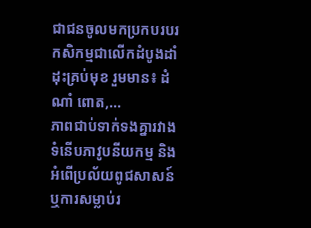ជាជនចូលមកប្រកបរបរកសិកម្មជាលើកដំបូងដាំដុះគ្រប់មុខ រួមមាន៖ ដំណាំ ពោត,...
ភាពជាប់ទាក់ទងគ្នារវាងទំនើបភាវូបនីយកម្ម និងអំពើប្រល័យពូជសាសន៍ ឬការសម្លាប់រ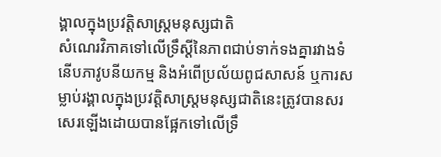ង្គាលក្នុងប្រវត្តិសាស្រ្តមនុស្សជាតិ
សំណេរវិភាគទៅលើទ្រឹស្ដីនៃភាពជាប់ទាក់ទងគ្នារវាងទំនើបភាវូបនីយកម្ម និងអំពើប្រល័យពូជសាសន៍ ឬការសម្លាប់រង្គាលក្នុងប្រវត្តិសាស្រ្តមនុស្សជាតិនេះត្រូវបានសរសេរឡើងដោយបានផ្អែកទៅលើទ្រឹ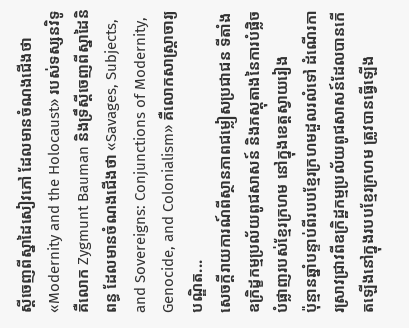ស្ដីចេញពីស្នាដៃសៀវភៅ ដែលមានចំណងជើងថា «Modernity and the Holocaust» របស់ទស្សនវិទូ គឺលោក Zygmunt Bauman និងទ្រឹស្ដីចេញពីស្នាដៃនិពន្ធ ដែលមានចំណងជើងថា «Savages, Subjects, and Sovereigns: Conjunctions of Modernity, Genocide, and Colonialism» គឺលោកសាស្រ្តាចារ្យបណ្ឌិត...
សេចក្តីរាយការណ៍ពីស្ថានភាពជម្លៀសប្រជាជន ទីតាំងឧក្រិដ្ខកម្មប្រល័យពូជសាសន៍ និងភស្តុតាងនៃការបំផ្លិចបំផ្លាញរបស់ខ្មែរក្រហម នៅក្នុងខេត្តស្វាយរៀង
ប៉ុន្មានឆ្នាំបន្ទាប់ពីរបបខ្មែរក្រហមដួលរលំទៅ ដំណើរការស្រាវជ្រាវពីឧក្រិដ្ឋកម្មប្រល័យពូជសាសន៍ដែលបានកើតឡើងនៅក្នុងរបបខ្មែរក្រហម ត្រូវបានធ្វើឡើង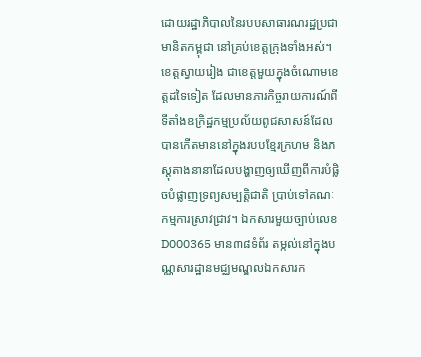ដោយរដ្ឋាភិបាលនៃរបបសាធារណរដ្ឋប្រជាមានិតកម្ពុជា នៅគ្រប់ខេត្តក្រុងទាំងអស់។ ខេត្តស្វាយរៀង ជាខេត្តមួយក្នុងចំណោមខេត្តដទៃទៀត ដែលមានភារកិច្ចរាយការណ៍ពីទីតាំងឧក្រិដ្ឋកម្មប្រល័យពូជសាសន៍ដែលបានកើតមាននៅក្នុងរបបខ្មែរក្រហម និងភស្តុតាងនានាដែលបង្ហាញឲ្យឃើញពីការបំផ្លិចបំផ្លាញទ្រព្យសម្បត្តិជាតិ ប្រាប់ទៅគណៈកម្មការស្រាវជ្រាវ។ ឯកសារមួយច្បាប់លេខ D000365 មាន៣៨ទំព័រ តម្កល់នៅក្នុងបណ្ណសារដ្ឋានមជ្ឈមណ្ឌលឯកសារក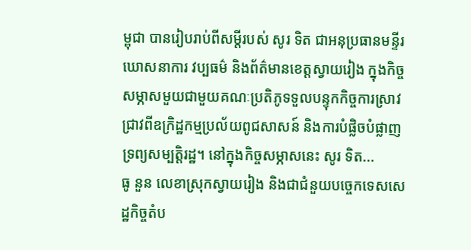ម្ពុជា បានរៀបរាប់ពីសម្តីរបស់ សូរ ទិត ជាអនុប្រធានមន្ទីរឃោសនាការ វប្បធម៌ និងព័ត៌មានខេត្តស្វាយរៀង ក្នុងកិច្ចសម្ភាសមួយជាមួយគណៈប្រតិភូទទួលបន្ទុកកិច្ចការស្រាវជ្រាវពីឧក្រិដ្ឋកម្មប្រល័យពូជសាសន៍ និងការបំផ្លិចបំផ្លាញទ្រព្យសម្បត្តិរដ្ឋ។ នៅក្នុងកិច្ចសម្ភាសនេះ សូរ ទិត...
ធូ នួន លេខាស្រុកស្វាយរៀង និងជាជំនួយបច្ចេកទេសសេដ្ឋកិច្ចតំប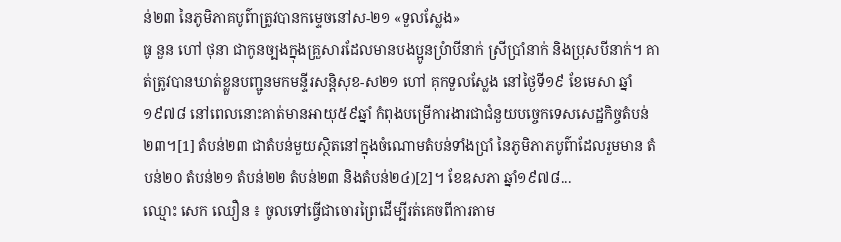ន់២៣ នៃភូមិភាគបូព៌ាត្រូវបានកម្ទេចនៅស-២១ «ទួលស្លែង»
ធូ នួន ហៅ ថុនា ជាកូនច្បងក្នុងគ្រួសារដែលមានបងប្អូនប្រំាបីនាក់ ស្រីប្រាំនាក់ និងប្រុសបីនាក់។ គាត់ត្រូវបានឃាត់ខ្លួនបញ្ជូនមកមន្ទីរសន្តិសុខ-ស២១ ហៅ គុកទួលស្លែង នៅថ្ងៃទី១៩ ខែមេសា ឆ្នាំ១៩៧៨ នៅពេលនោះគាត់មានអាយុ៥៩ឆ្នាំ កំពុងបម្រើការងារជាជំនួយបច្ចេកទេសសេដ្ឋកិច្ចតំបន់២៣។[1] តំបន់២៣ ជាតំបន់មួយស្ថិតនៅក្នុងចំណោមតំបន់ទាំងប្រាំ នៃភូមិភាភបូព៌ាដែលរួមមាន តំបន់២០ តំបន់២១ តំបន់២២ តំបន់២៣ និងតំបន់២៤)[2]។ ខែឧសភា ឆ្នាំ១៩៧៨...
ឈ្មោះ សេក ឈឿន ៖ ចូលទៅធ្វើជាចោរព្រៃដើម្បីរត់គេចពីការតាម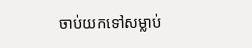ចាប់យកទៅសម្លាប់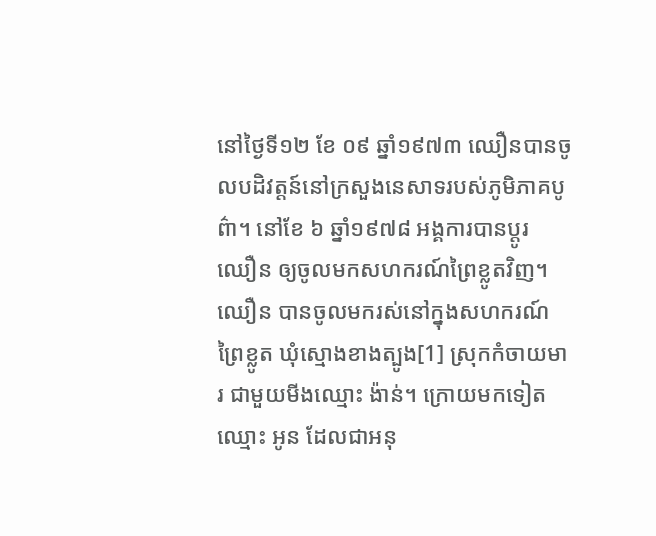នៅថ្ងៃទី១២ ខែ ០៩ ឆ្នាំ១៩៧៣ ឈឿនបានចូលបដិវត្តន៍នៅក្រសួងនេសាទរបស់ភូមិភាគបូព៌ា។ នៅខែ ៦ ឆ្នាំ១៩៧៨ អង្គការបានប្ដូរ ឈឿន ឲ្យចូលមកសហករណ៍ព្រៃខ្លូតវិញ។ ឈឿន បានចូលមករស់នៅក្នុងសហករណ៍ព្រៃខ្លូត ឃុំស្មោងខាងត្បូង[1] ស្រុកកំចាយមារ ជាមួយមីងឈ្មោះ ង៉ាន់។ ក្រោយមកទៀតឈ្មោះ អូន ដែលជាអនុ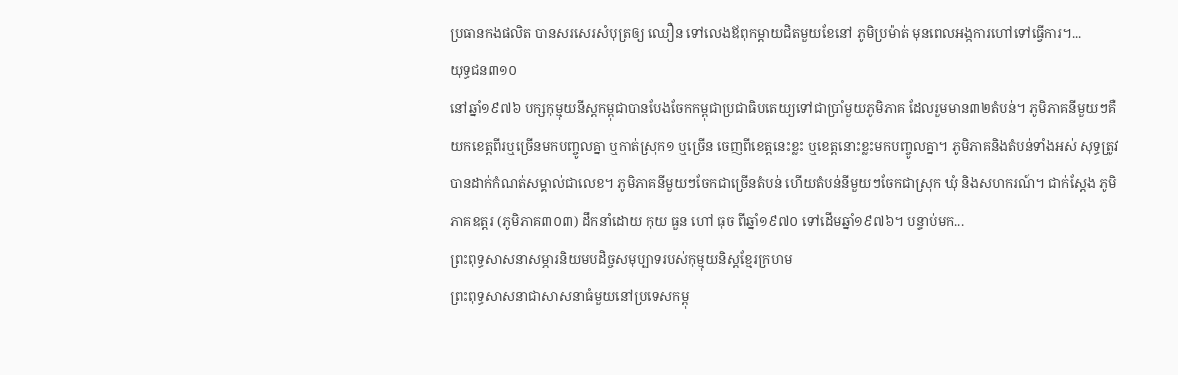ប្រធានកងផលិត បានសរសេរសំបុត្រឲ្យ ឈឿន ទៅលេងឪពុកម្ដាយជិតមួយខែនៅ ភូមិប្រម៉ាត់ មុនពេលអង្កការហៅទៅធ្វើការ។...
យុទ្ធជន៣១០
នៅឆ្នាំ១៩៧៦ បក្សកុម្មុយនីស្តកម្ពុជាបានបែងចែកកម្ពុជាប្រជាធិបតេយ្យទៅជាប្រាំមួយភូមិភាគ ដែលរួមមាន៣២តំបន់។ ភូមិភាគនីមួយៗគឺយកខេត្តពីរឬច្រើនមកបញ្ចូលគ្នា ឬកាត់ស្រុក១ ឬច្រើន ចេញពីខេត្តនេះខ្លះ ឬខេត្តនោះខ្លះមកបញ្ចូលគ្នា។ ភូមិភាគនិងតំបន់ទាំងអស់ សុទ្ធត្រូវបានដាក់កំណត់សម្គាល់ជាលេខ។ ភូមិភាគនីមួយៗចែកជាច្រើនតំបន់ ហើយតំបន់នីមួយៗចែកជាស្រុក ឃុំ និងសហករណ៍។ ជាក់ស្ដែង ភូមិភាគឧត្តរ (ភូមិភាគ៣០៣) ដឹកនាំដោយ កុយ ធួន ហៅ ធុច ពីឆ្នាំ១៩៧០ ទៅដើមឆ្នាំ១៩៧៦។ បន្ទាប់មក...
ព្រះពុទ្ធសាសនាសម្ភារនិយមបដិច្ចសមុប្បាទរបស់កុម្មុយនិស្តខ្មែរក្រហម
ព្រះពុទ្ធសាសនាជាសាសនាធំមួយនៅប្រទេសកម្ពុ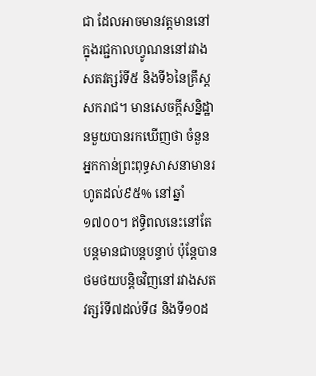ជា ដែលអាចមានវត្តមាននៅក្នុងរជ្ជកាលហ្វូណននៅរវាងសតវត្សរ៍ទី៥ និងទី៦នៃគ្រឹស្តសករាជ។ មានសេចក្តីសន្និដ្ឋានមួយបានរកឃើញថា ចំនួនអ្នកកាន់ព្រះពុទ្ធសាសនាមានរហូតដល់៩៥% នៅឆ្នាំ១៧០០។ ឥទ្ធិពលនេះនៅតែបន្តមានជាបន្តបន្ទាប់ ប៉ុន្តែបានថមថយបន្តិចវិញនៅរវាងសតវត្សរ៍ទី៧ដល់ទី៨ និងទី១០ដ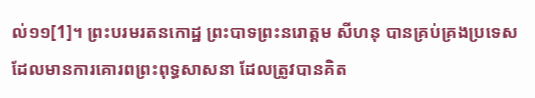ល់១១[1]។ ព្រះបរមរតនកោដ្ឋ ព្រះបាទព្រះនរោត្តម សីហនុ បានគ្រប់គ្រងប្រទេសដែលមានការគោរពព្រះពុទ្ធសាសនា ដែលត្រូវបានគិត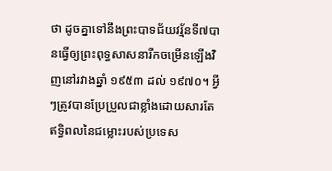ថា ដូចគ្នាទៅនឹងព្រះបាទជ័យវរ្ម័នទី៧បានធ្វើឲ្យព្រះពុទ្ធសាសនារីកចម្រើនឡើងវិញនៅរវាងឆ្នាំ ១៩៥៣ ដល់ ១៩៧០។ អ្វីៗត្រូវបានប្រែប្រួលជាខ្លាំងដោយសារតែឥទ្ធិពលនៃជម្លោះរបស់ប្រទេស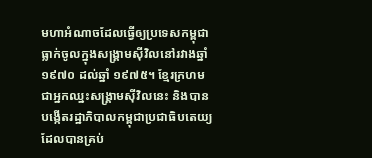មហាអំណាចដែលធ្វើឲ្យប្រទេសកម្ពុជាធ្លាក់ចូលក្នុងសង្រ្គាមស៊ីវិលនៅរវាងឆ្នាំ១៩៧០ ដល់ឆ្នាំ ១៩៧៥។ ខ្មែរក្រហមជាអ្នកឈ្នះសង្រ្គាមស៊ីវិលនេះ និងបានបង្កើតរដ្ឋាភិបាលកម្ពុជាប្រជាធិបតេយ្យ ដែលបានគ្រប់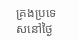គ្រងប្រទេសនៅថ្ងៃ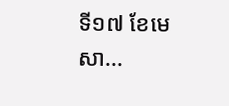ទី១៧ ខែមេសា...